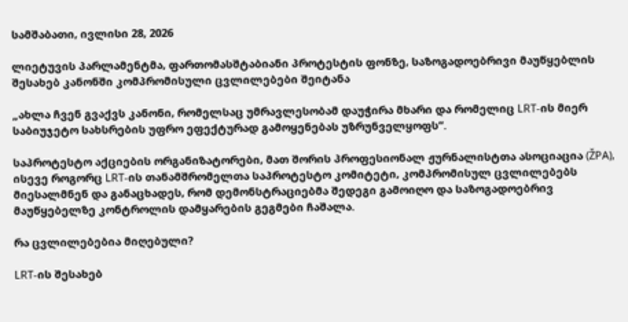სამშაბათი, ივლისი 28, 2026

ლიეტუვის პარლამენტმა, ფართომასშტაბიანი პროტესტის ფონზე, საზოგადოებრივი მაუწყებლის შესახებ კანონში კომპრომისული ცვლილებები შეიტანა

„ახლა ჩვენ გვაქვს კანონი, რომელსაც უმრავლესობამ დაუჭირა მხარი და რომელიც LRT-ის მიერ საბიუჯეტო სახსრების უფრო ეფექტურად გამოყენებას უზრუნველყოფს“.

საპროტესტო აქციების ორგანიზატორები, მათ შორის პროფესიონალ ჟურნალისტთა ასოციაცია (ŽPA), ისევე როგორც LRT-ის თანამშრომელთა საპროტესტო კომიტეტი, კომპრომისულ ცვლილებებს მიესალმნენ და განაცხადეს, რომ დემონსტრაციებმა შედეგი გამოიღო და საზოგადოებრივ მაუწყებელზე კონტროლის დამყარების გეგმები ჩაშალა.

რა ცვლილებებია მიღებული?

LRT-ის შესახებ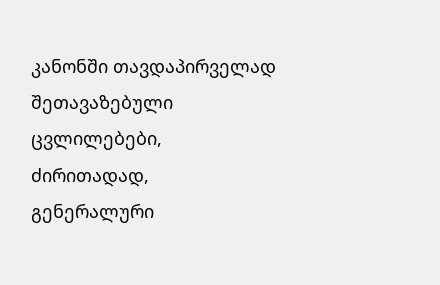კანონში თავდაპირველად შეთავაზებული ცვლილებები, ძირითადად, გენერალური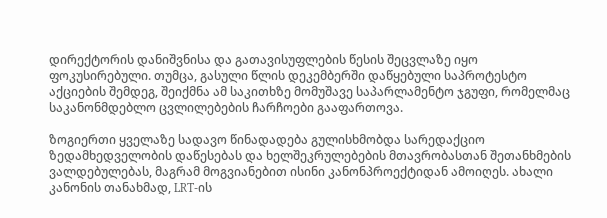დირექტორის დანიშვნისა და გათავისუფლების წესის შეცვლაზე იყო ფოკუსირებული. თუმცა, გასული წლის დეკემბერში დაწყებული საპროტესტო აქციების შემდეგ, შეიქმნა ამ საკითხზე მომუშავე საპარლამენტო ჯგუფი, რომელმაც საკანონმდებლო ცვლილებების ჩარჩოები გააფართოვა.

ზოგიერთი ყველაზე სადავო წინადადება გულისხმობდა სარედაქციო ზედამხედველობის დაწესებას და ხელშეკრულებების მთავრობასთან შეთანხმების ვალდებულებას, მაგრამ მოგვიანებით ისინი კანონპროექტიდან ამოიღეს. ახალი კანონის თანახმად, LRT-ის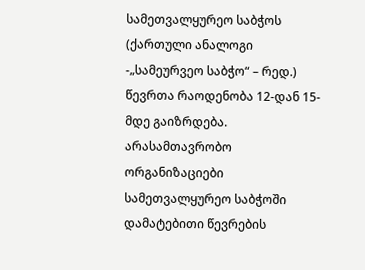სამეთვალყურეო საბჭოს (ქართული ანალოგი -„სამეურვეო საბჭო“ – რედ.) წევრთა რაოდენობა 12-დან 15-მდე გაიზრდება. არასამთავრობო ორგანიზაციები სამეთვალყურეო საბჭოში დამატებითი წევრების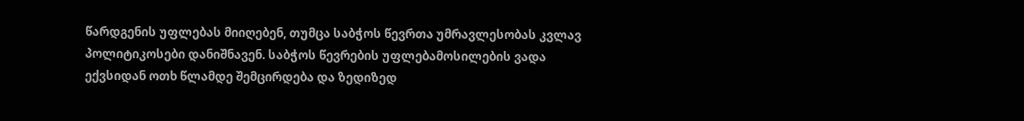წარდგენის უფლებას მიიღებენ, თუმცა საბჭოს წევრთა უმრავლესობას კვლავ პოლიტიკოსები დანიშნავენ. საბჭოს წევრების უფლებამოსილების ვადა ექვსიდან ოთხ წლამდე შემცირდება და ზედიზედ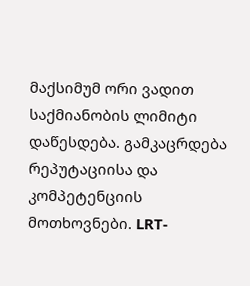მაქსიმუმ ორი ვადით საქმიანობის ლიმიტი დაწესდება. გამკაცრდება რეპუტაციისა და კომპეტენციის მოთხოვნები. LRT-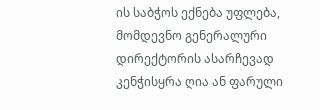ის საბჭოს ექნება უფლება, მომდევნო გენერალური დირექტორის ასარჩევად კენჭისყრა ღია ან ფარული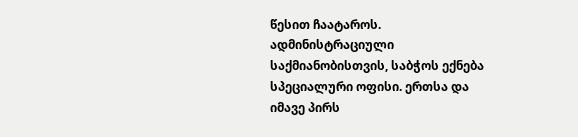წესით ჩაატაროს. ადმინისტრაციული საქმიანობისთვის, საბჭოს ექნება სპეციალური ოფისი. ერთსა და იმავე პირს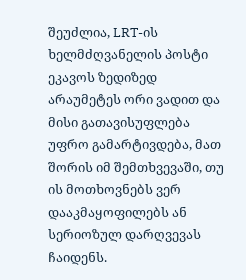შეუძლია, LRT-ის ხელმძღვანელის პოსტი ეკავოს ზედიზედ არაუმეტეს ორი ვადით და მისი გათავისუფლება უფრო გამარტივდება, მათ შორის იმ შემთხვევაში, თუ ის მოთხოვნებს ვერ დააკმაყოფილებს ან სერიოზულ დარღვევას ჩაიდენს.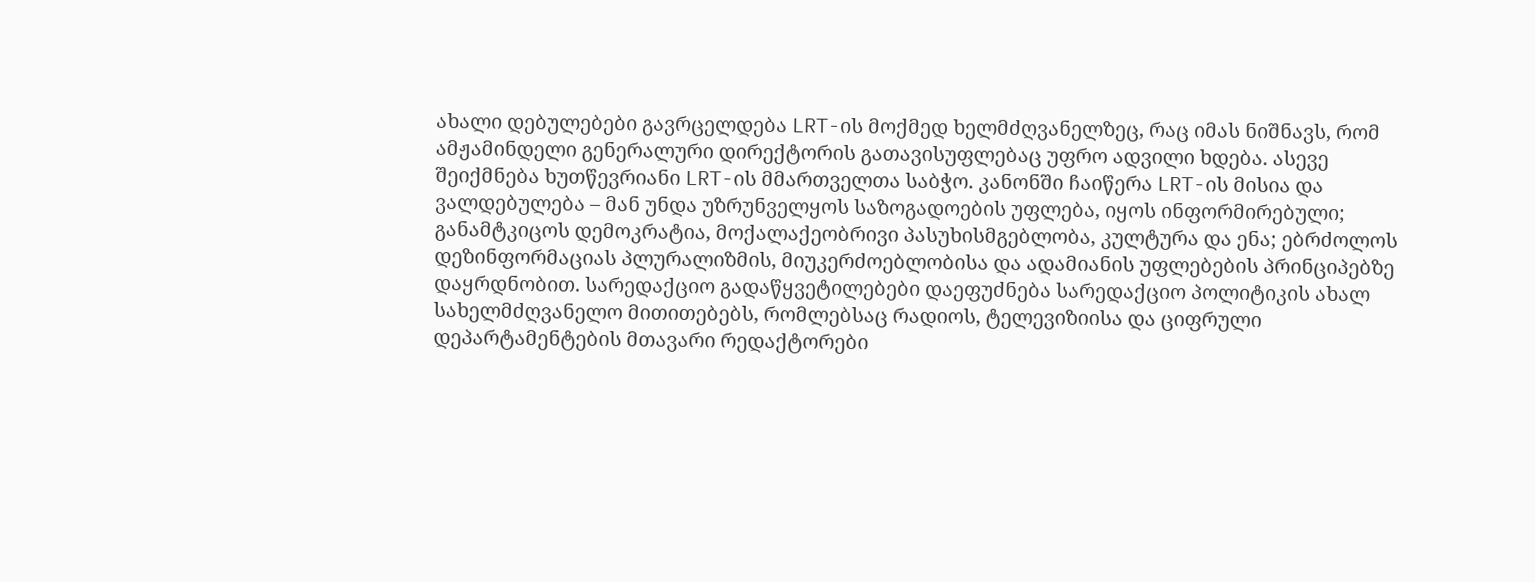ახალი დებულებები გავრცელდება LRT-ის მოქმედ ხელმძღვანელზეც, რაც იმას ნიშნავს, რომ ამჟამინდელი გენერალური დირექტორის გათავისუფლებაც უფრო ადვილი ხდება. ასევე შეიქმნება ხუთწევრიანი LRT-ის მმართველთა საბჭო. კანონში ჩაიწერა LRT-ის მისია და ვალდებულება – მან უნდა უზრუნველყოს საზოგადოების უფლება, იყოს ინფორმირებული; განამტკიცოს დემოკრატია, მოქალაქეობრივი პასუხისმგებლობა, კულტურა და ენა; ებრძოლოს დეზინფორმაციას პლურალიზმის, მიუკერძოებლობისა და ადამიანის უფლებების პრინციპებზე დაყრდნობით. სარედაქციო გადაწყვეტილებები დაეფუძნება სარედაქციო პოლიტიკის ახალ სახელმძღვანელო მითითებებს, რომლებსაც რადიოს, ტელევიზიისა და ციფრული დეპარტამენტების მთავარი რედაქტორები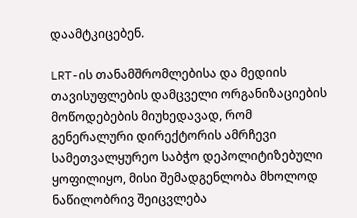დაამტკიცებენ.

LRT-ის თანამშრომლებისა და მედიის თავისუფლების დამცველი ორგანიზაციების მოწოდებების მიუხედავად, რომ გენერალური დირექტორის ამრჩევი სამეთვალყურეო საბჭო დეპოლიტიზებული ყოფილიყო, მისი შემადგენლობა მხოლოდ ნაწილობრივ შეიცვლება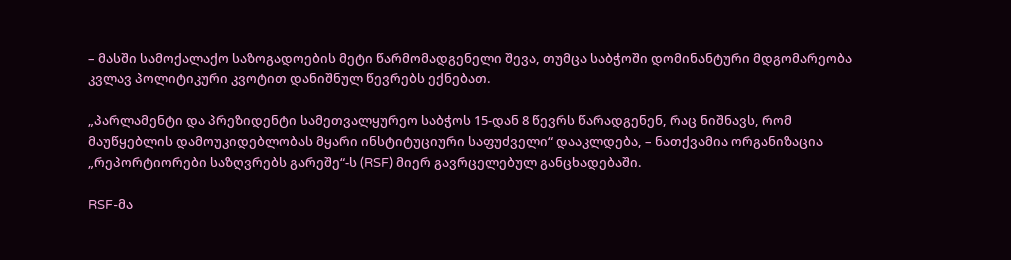– მასში სამოქალაქო საზოგადოების მეტი წარმომადგენელი შევა, თუმცა საბჭოში დომინანტური მდგომარეობა კვლავ პოლიტიკური კვოტით დანიშნულ წევრებს ექნებათ.

„პარლამენტი და პრეზიდენტი სამეთვალყურეო საბჭოს 15-დან 8 წევრს წარადგენენ, რაც ნიშნავს, რომ მაუწყებლის დამოუკიდებლობას მყარი ინსტიტუციური საფუძველი“ დააკლდება, – ნათქვამია ორგანიზაცია „რეპორტიორები საზღვრებს გარეშე“-ს (RSF) მიერ გავრცელებულ განცხადებაში.

RSF-მა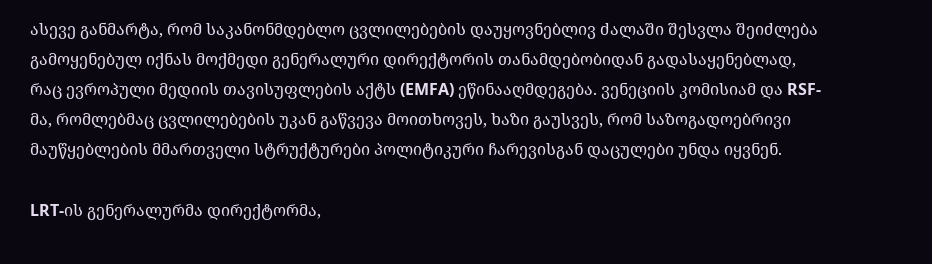ასევე განმარტა, რომ საკანონმდებლო ცვლილებების დაუყოვნებლივ ძალაში შესვლა შეიძლება გამოყენებულ იქნას მოქმედი გენერალური დირექტორის თანამდებობიდან გადასაყენებლად, რაც ევროპული მედიის თავისუფლების აქტს (EMFA) ეწინააღმდეგება. ვენეციის კომისიამ და RSF-მა, რომლებმაც ცვლილებების უკან გაწვევა მოითხოვეს, ხაზი გაუსვეს, რომ საზოგადოებრივი მაუწყებლების მმართველი სტრუქტურები პოლიტიკური ჩარევისგან დაცულები უნდა იყვნენ.

LRT-ის გენერალურმა დირექტორმა,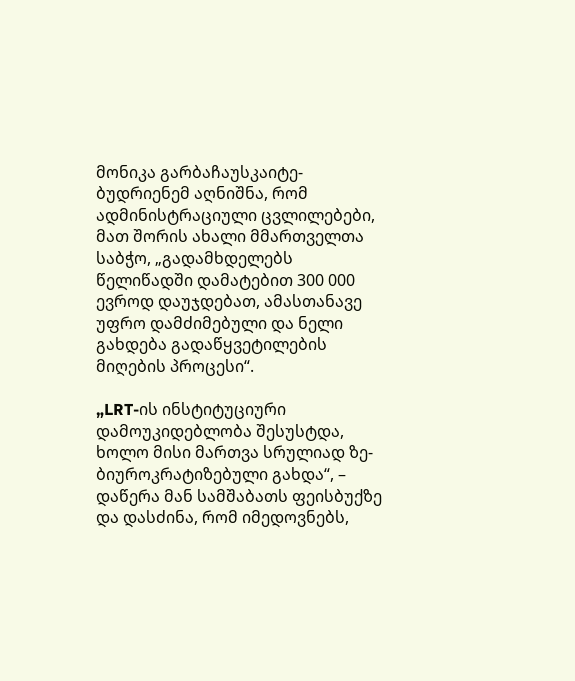მონიკა გარბაჩაუსკაიტე-ბუდრიენემ აღნიშნა, რომ ადმინისტრაციული ცვლილებები, მათ შორის ახალი მმართველთა საბჭო, „გადამხდელებს წელიწადში დამატებით 300 000 ევროდ დაუჯდებათ, ამასთანავე უფრო დამძიმებული და ნელი გახდება გადაწყვეტილების მიღების პროცესი“.

„LRT-ის ინსტიტუციური დამოუკიდებლობა შესუსტდა, ხოლო მისი მართვა სრულიად ზე-ბიუროკრატიზებული გახდა“, – დაწერა მან სამშაბათს ფეისბუქზე და დასძინა, რომ იმედოვნებს,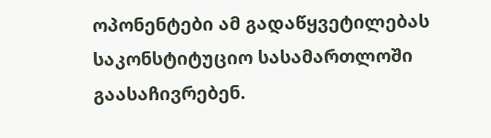ოპონენტები ამ გადაწყვეტილებას საკონსტიტუციო სასამართლოში გაასაჩივრებენ.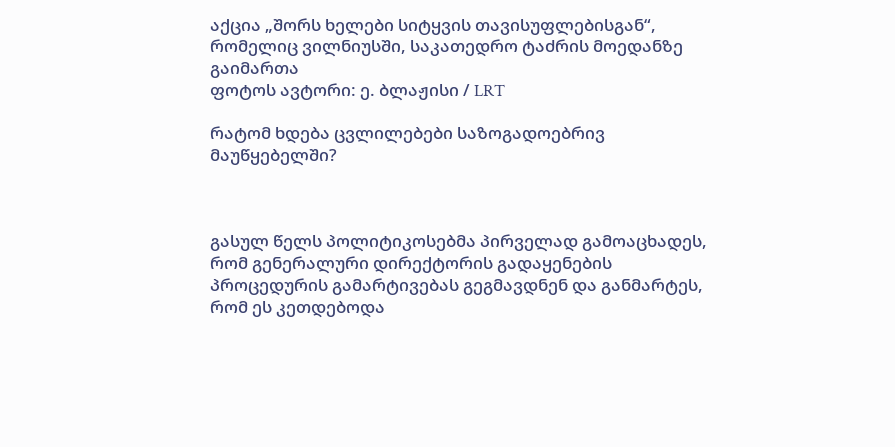აქცია „შორს ხელები სიტყვის თავისუფლებისგან“, რომელიც ვილნიუსში, საკათედრო ტაძრის მოედანზე გაიმართა
ფოტოს ავტორი: ე. ბლაჟისი / LRT

რატომ ხდება ცვლილებები საზოგადოებრივ მაუწყებელში?



გასულ წელს პოლიტიკოსებმა პირველად გამოაცხადეს, რომ გენერალური დირექტორის გადაყენების პროცედურის გამარტივებას გეგმავდნენ და განმარტეს, რომ ეს კეთდებოდა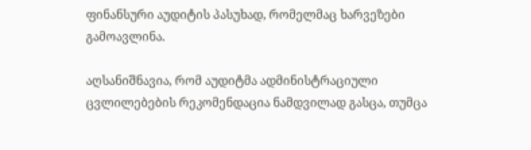ფინანსური აუდიტის პასუხად, რომელმაც ხარვეზები გამოავლინა.

აღსანიშნავია, რომ აუდიტმა ადმინისტრაციული ცვლილებების რეკომენდაცია ნამდვილად გასცა, თუმცა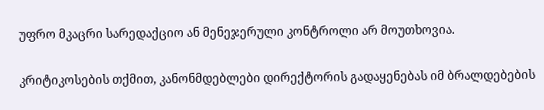უფრო მკაცრი სარედაქციო ან მენეჯერული კონტროლი არ მოუთხოვია.

კრიტიკოსების თქმით, კანონმდებლები დირექტორის გადაყენებას იმ ბრალდებების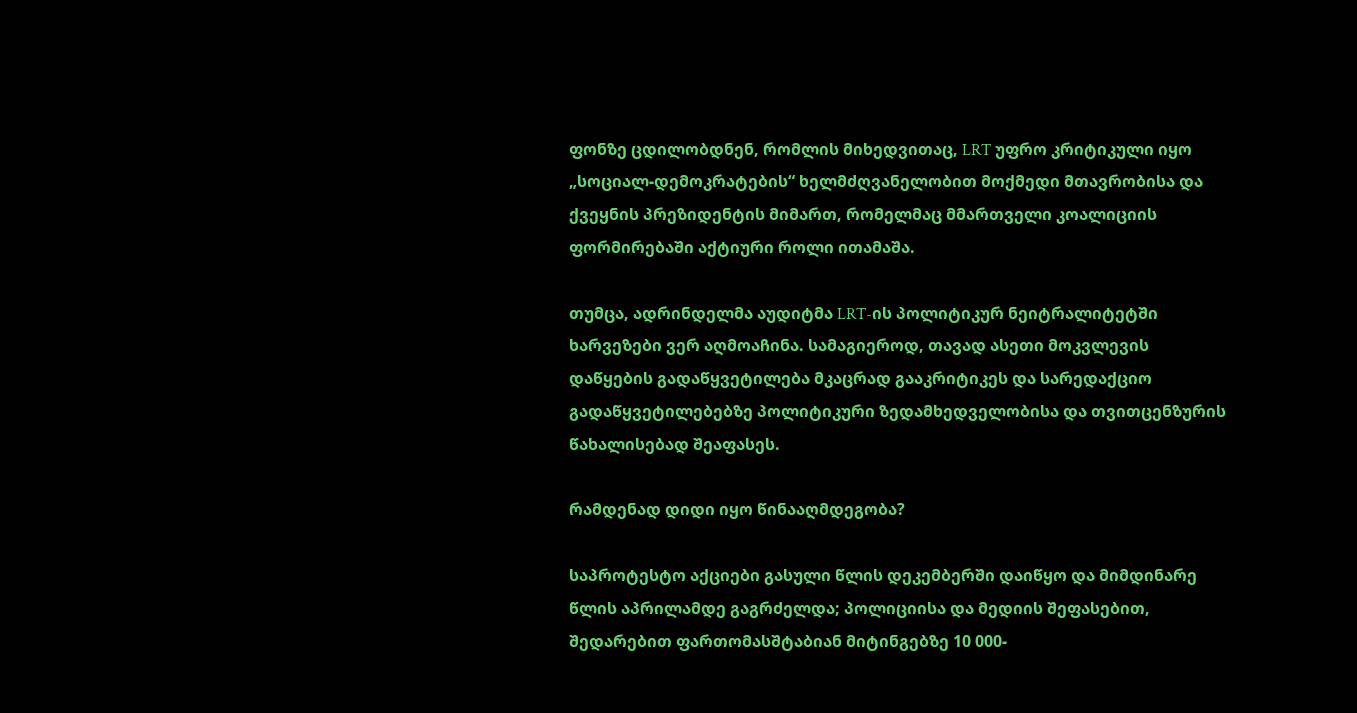ფონზე ცდილობდნენ, რომლის მიხედვითაც, LRT უფრო კრიტიკული იყო „სოციალ-დემოკრატების“ ხელმძღვანელობით მოქმედი მთავრობისა და ქვეყნის პრეზიდენტის მიმართ, რომელმაც მმართველი კოალიციის ფორმირებაში აქტიური როლი ითამაშა.

თუმცა, ადრინდელმა აუდიტმა LRT-ის პოლიტიკურ ნეიტრალიტეტში ხარვეზები ვერ აღმოაჩინა. სამაგიეროდ, თავად ასეთი მოკვლევის დაწყების გადაწყვეტილება მკაცრად გააკრიტიკეს და სარედაქციო გადაწყვეტილებებზე პოლიტიკური ზედამხედველობისა და თვითცენზურის წახალისებად შეაფასეს.

რამდენად დიდი იყო წინააღმდეგობა?

საპროტესტო აქციები გასული წლის დეკემბერში დაიწყო და მიმდინარე წლის აპრილამდე გაგრძელდა; პოლიციისა და მედიის შეფასებით, შედარებით ფართომასშტაბიან მიტინგებზე 10 000-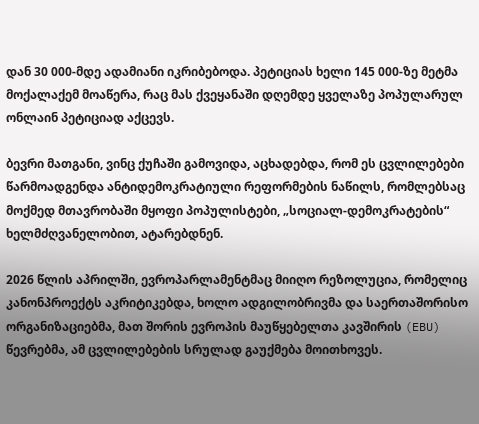დან 30 000-მდე ადამიანი იკრიბებოდა. პეტიციას ხელი 145 000-ზე მეტმა მოქალაქემ მოაწერა, რაც მას ქვეყანაში დღემდე ყველაზე პოპულარულ ონლაინ პეტიციად აქცევს.

ბევრი მათგანი, ვინც ქუჩაში გამოვიდა, აცხადებდა, რომ ეს ცვლილებები წარმოადგენდა ანტიდემოკრატიული რეფორმების ნაწილს, რომლებსაც მოქმედ მთავრობაში მყოფი პოპულისტები, „სოციალ-დემოკრატების“ ხელმძღვანელობით, ატარებდნენ.

2026 წლის აპრილში, ევროპარლამენტმაც მიიღო რეზოლუცია, რომელიც კანონპროექტს აკრიტიკებდა, ხოლო ადგილობრივმა და საერთაშორისო ორგანიზაციებმა, მათ შორის ევროპის მაუწყებელთა კავშირის (EBU) წევრებმა, ამ ცვლილებების სრულად გაუქმება მოითხოვეს.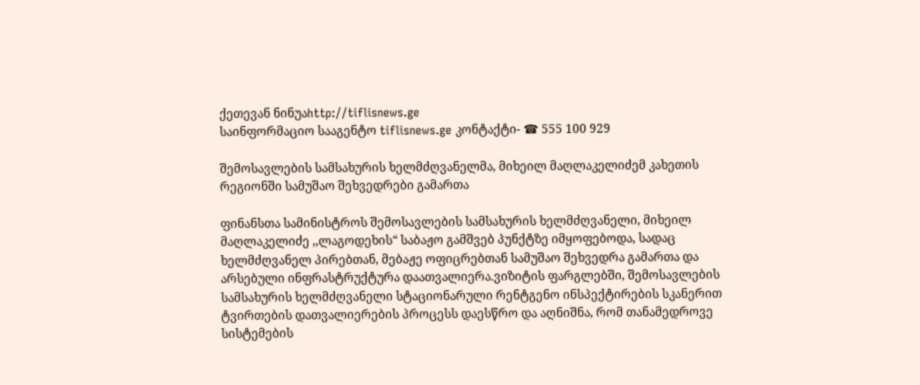ქეთევან ნინუაhttp://tiflisnews.ge
საინფორმაციო სააგენტო tiflisnews.ge კონტაქტი- ☎ 555 100 929

შემოსავლების სამსახურის ხელმძღვანელმა, მიხეილ მაღლაკელიძემ კახეთის რეგიონში სამუშაო შეხვედრები გამართა

ფინანსთა სამინისტროს შემოსავლების სამსახურის ხელმძღვანელი, მიხეილ მაღლაკელიძე ,,ლაგოდეხის“ საბაჟო გამშვებ პუნქტზე იმყოფებოდა, სადაც ხელმძღვანელ პირებთან, მებაჟე ოფიცრებთან სამუშაო შეხვედრა გამართა და არსებული ინფრასტრუქტურა დაათვალიერა.ვიზიტის ფარგლებში, შემოსავლების სამსახურის ხელმძღვანელი სტაციონარული რენტგენო ინსპექტირების სკანერით ტვირთების დათვალიერების პროცესს დაესწრო და აღნიშნა, რომ თანამედროვე სისტემების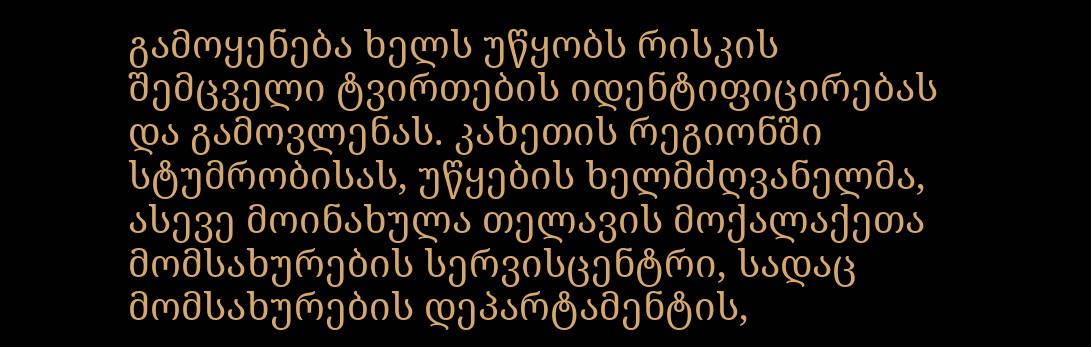გამოყენება ხელს უწყობს რისკის შემცველი ტვირთების იდენტიფიცირებას და გამოვლენას. კახეთის რეგიონში სტუმრობისას, უწყების ხელმძღვანელმა, ასევე მოინახულა თელავის მოქალაქეთა მომსახურების სერვისცენტრი, სადაც მომსახურების დეპარტამენტის,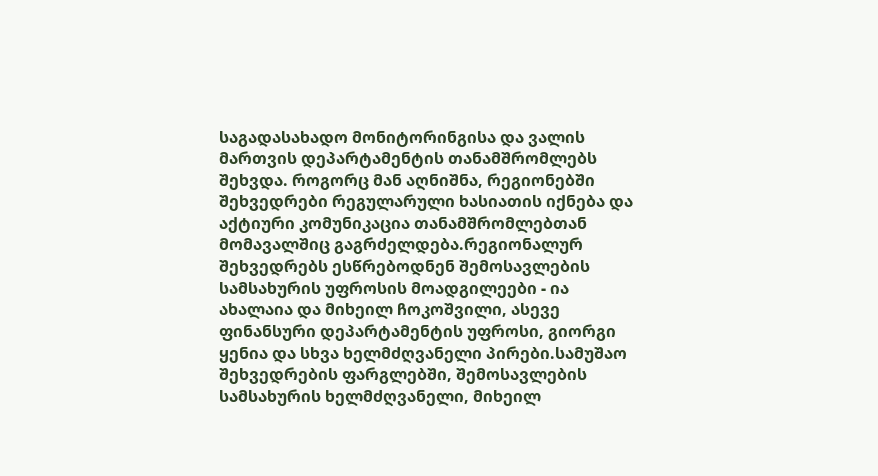საგადასახადო მონიტორინგისა და ვალის მართვის დეპარტამენტის თანამშრომლებს შეხვდა. როგორც მან აღნიშნა, რეგიონებში შეხვედრები რეგულარული ხასიათის იქნება და აქტიური კომუნიკაცია თანამშრომლებთან მომავალშიც გაგრძელდება.რეგიონალურ შეხვედრებს ესწრებოდნენ შემოსავლების სამსახურის უფროსის მოადგილეები - ია ახალაია და მიხეილ ჩოკოშვილი, ასევე ფინანსური დეპარტამენტის უფროსი, გიორგი ყენია და სხვა ხელმძღვანელი პირები.სამუშაო შეხვედრების ფარგლებში, შემოსავლების სამსახურის ხელმძღვანელი, მიხეილ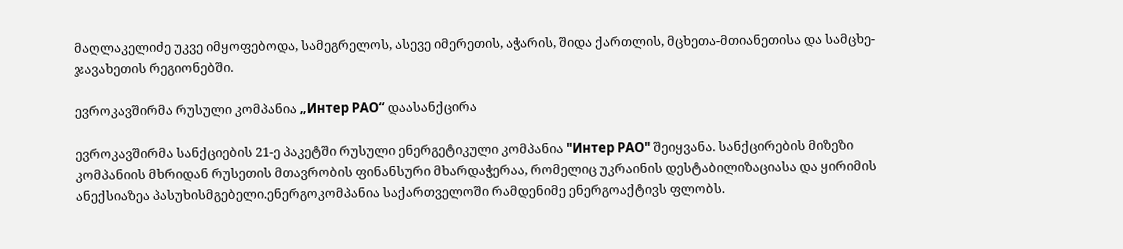მაღლაკელიძე უკვე იმყოფებოდა, სამეგრელოს, ასევე იმერეთის, აჭარის, შიდა ქართლის, მცხეთა-მთიანეთისა და სამცხე-ჯავახეთის რეგიონებში.

ევროკავშირმა რუსული კომპანია „Интер РАО“ დაასანქცირა

ევროკავშირმა სანქციების 21-ე პაკეტში რუსული ენერგეტიკული კომპანია "Интер РАО" შეიყვანა. სანქცირების მიზეზი კომპანიის მხრიდან რუსეთის მთავრობის ფინანსური მხარდაჭერაა, რომელიც უკრაინის დესტაბილიზაციასა და ყირიმის ანექსიაზეა პასუხისმგებელი.ენერგოკომპანია საქართველოში რამდენიმე ენერგოაქტივს ფლობს.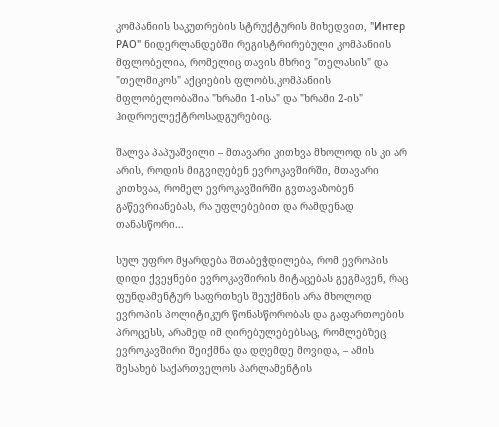კომპანიის საკუთრების სტრუქტურის მიხედვით, "Интер РАО" ნიდერლანდებში რეგისტრირებული კომპანიის მფლობელია, რომელიც თავის მხრივ "თელასის" და "თელმიკოს" აქციების ფლობს.კომპანიის მფლობელობაშია "ხრამი 1-ისა" და "ხრამი 2-ის" ჰიდროელექტროსადგურებიც.

შალვა პაპუაშვილი – მთავარი კითხვა მხოლოდ ის კი არ არის, როდის მიგვიღებენ ევროკავშირში, მთავარი კითხვაა, რომელ ევროკავშირში გვთავაზობენ გაწევრიანებას, რა უფლებებით და რამდენად თანასწორი...

სულ უფრო მყარდება შთაბეჭდილება, რომ ევროპის დიდი ქვეყნები ევროკავშირის მიტაცებას გეგმავენ, რაც ფუნდამენტურ საფრთხეს შეუქმნის არა მხოლოდ ევროპის პოლიტიკურ წონასწორობას და გაფართოების პროცესს, არამედ იმ ღირებულებებსაც, რომლებზეც ევროკავშირი შეიქმნა და დღემდე მოვიდა, – ამის შესახებ საქართველოს პარლამენტის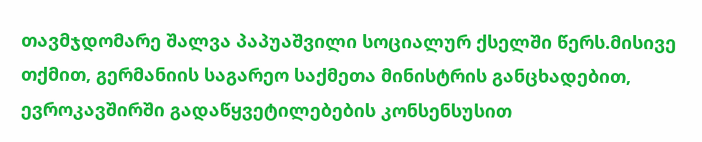თავმჯდომარე შალვა პაპუაშვილი სოციალურ ქსელში წერს.მისივე თქმით, გერმანიის საგარეო საქმეთა მინისტრის განცხადებით, ევროკავშირში გადაწყვეტილებების კონსენსუსით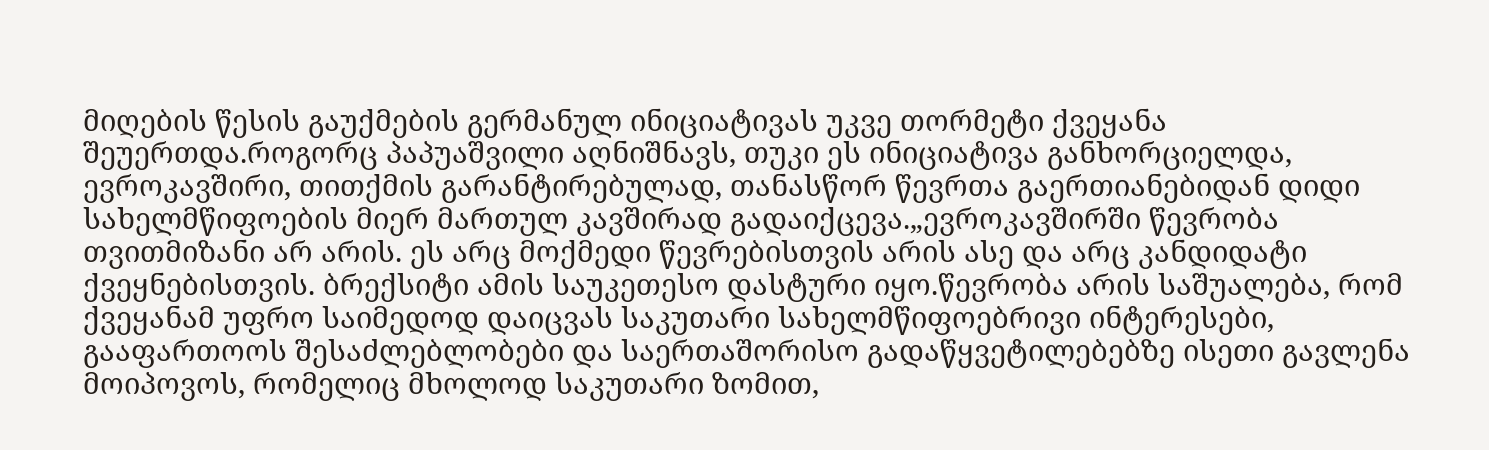მიღების წესის გაუქმების გერმანულ ინიციატივას უკვე თორმეტი ქვეყანა შეუერთდა.როგორც პაპუაშვილი აღნიშნავს, თუკი ეს ინიციატივა განხორციელდა, ევროკავშირი, თითქმის გარანტირებულად, თანასწორ წევრთა გაერთიანებიდან დიდი სახელმწიფოების მიერ მართულ კავშირად გადაიქცევა.„ევროკავშირში წევრობა თვითმიზანი არ არის. ეს არც მოქმედი წევრებისთვის არის ასე და არც კანდიდატი ქვეყნებისთვის. ბრექსიტი ამის საუკეთესო დასტური იყო.წევრობა არის საშუალება, რომ ქვეყანამ უფრო საიმედოდ დაიცვას საკუთარი სახელმწიფოებრივი ინტერესები, გააფართოოს შესაძლებლობები და საერთაშორისო გადაწყვეტილებებზე ისეთი გავლენა მოიპოვოს, რომელიც მხოლოდ საკუთარი ზომით,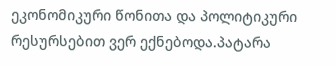ეკონომიკური წონითა და პოლიტიკური რესურსებით ვერ ექნებოდა.პატარა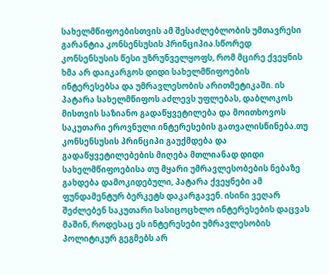სახელმწიფოებისთვის ამ შესაძლებლობის უმთავრესი გარანტია კონსენსუსის პრინციპია.სწორედ კონსენსუსის წესი უზრუნველყოფს, რომ მცირე ქვეყნის ხმა არ დაიკარგოს დიდი სახელმწიფოების ინტერესებსა და უმრავლესობის არითმეტიკაში. ის პატარა სახელმწიფოს აძლევს უფლებას, დაბლოკოს მისთვის საზიანო გადაწყვეტილება და მოითხოვოს საკუთარი ეროვნული ინტერესების გათვალისწინება.თუ კონსენსუსის პრინციპი გაუქმდება და გადაწყვეტილებების მიღება მთლიანად დიდი სახელმწიფოებისა თუ მყარი უმრავლესობების ნებაზე გახდება დამოკიდებული, პატარა ქვეყნები ამ ფუნდამენტურ ბერკეტს დაკარგავენ. ისინი ვეღარ შეძლებენ საკუთარი სასიცოცხლო ინტერესების დაცვას მაშინ, როდესაც ეს ინტერესები უმრავლესობის პოლიტიკურ გეგმებს არ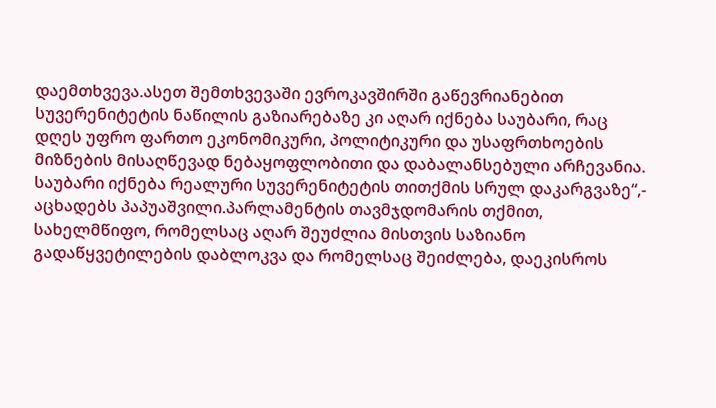დაემთხვევა.ასეთ შემთხვევაში ევროკავშირში გაწევრიანებით სუვერენიტეტის ნაწილის გაზიარებაზე კი აღარ იქნება საუბარი, რაც დღეს უფრო ფართო ეკონომიკური, პოლიტიკური და უსაფრთხოების მიზნების მისაღწევად ნებაყოფლობითი და დაბალანსებული არჩევანია. საუბარი იქნება რეალური სუვერენიტეტის თითქმის სრულ დაკარგვაზე“,- აცხადებს პაპუაშვილი.პარლამენტის თავმჯდომარის თქმით, სახელმწიფო, რომელსაც აღარ შეუძლია მისთვის საზიანო გადაწყვეტილების დაბლოკვა და რომელსაც შეიძლება, დაეკისროს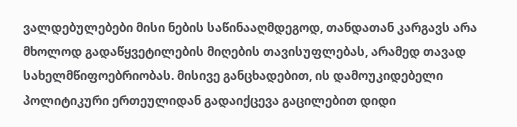ვალდებულებები მისი ნების საწინააღმდეგოდ, თანდათან კარგავს არა მხოლოდ გადაწყვეტილების მიღების თავისუფლებას, არამედ თავად სახელმწიფოებრიობას. მისივე განცხადებით, ის დამოუკიდებელი პოლიტიკური ერთეულიდან გადაიქცევა გაცილებით დიდი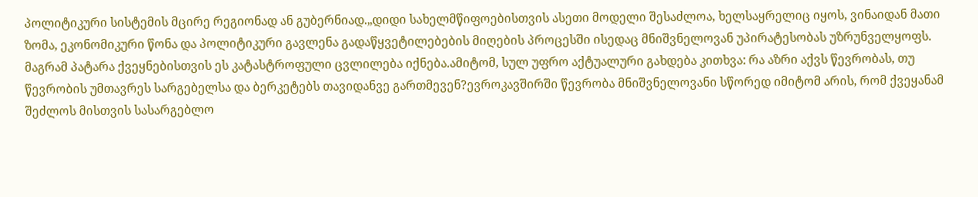პოლიტიკური სისტემის მცირე რეგიონად ან გუბერნიად.„დიდი სახელმწიფოებისთვის ასეთი მოდელი შესაძლოა, ხელსაყრელიც იყოს, ვინაიდან მათი ზომა, ეკონომიკური წონა და პოლიტიკური გავლენა გადაწყვეტილებების მიღების პროცესში ისედაც მნიშვნელოვან უპირატესობას უზრუნველყოფს. მაგრამ პატარა ქვეყნებისთვის ეს კატასტროფული ცვლილება იქნება.ამიტომ, სულ უფრო აქტუალური გახდება კითხვა: რა აზრი აქვს წევრობას, თუ წევრობის უმთავრეს სარგებელსა და ბერკეტებს თავიდანვე გართმევენ?ევროკავშირში წევრობა მნიშვნელოვანი სწორედ იმიტომ არის, რომ ქვეყანამ შეძლოს მისთვის სასარგებლო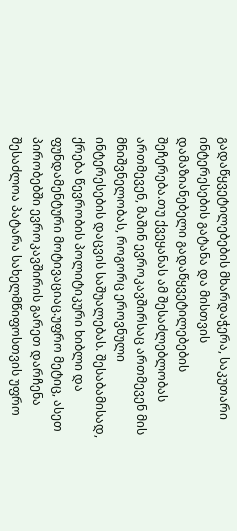გადაწყვეტილებების მხარდაჭერა, საკუთარი ინტერესების გატანა და მისთვის დამაზიანებელი გადაწყვეტილებების შეჩერება.თუ ქვეყანას ამ შესაძლებლობას ართმევენ, მაშინ ევროკავშირსაც ართმევენ მის მნიშვნელობას, როგორც ეროვნული ინტერესების დაცვის საშუალებას. შესაბამისად, ქრება წევრობის პოლიტიკური ხიბლი და ფუნდამენტური მოტივაციაც.უფრო მეტიც, ასეთ პირობებში ევროკავშირის გარეთ დარჩენა შესაძლოა პატარა სახელმწიფოსთვის უფრო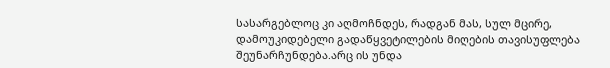სასარგებლოც კი აღმოჩნდეს, რადგან მას, სულ მცირე, დამოუკიდებელი გადაწყვეტილების მიღების თავისუფლება შეუნარჩუნდება.არც ის უნდა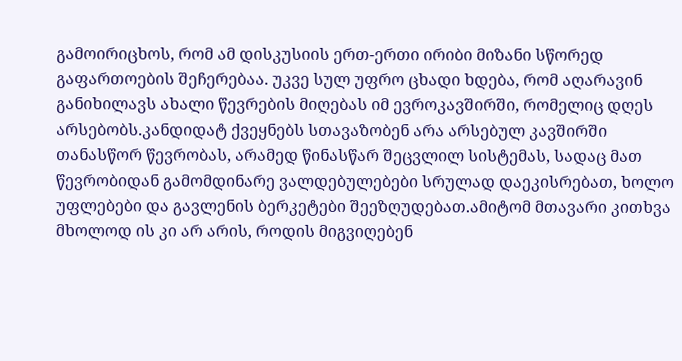გამოირიცხოს, რომ ამ დისკუსიის ერთ-ერთი ირიბი მიზანი სწორედ გაფართოების შეჩერებაა. უკვე სულ უფრო ცხადი ხდება, რომ აღარავინ განიხილავს ახალი წევრების მიღებას იმ ევროკავშირში, რომელიც დღეს არსებობს.კანდიდატ ქვეყნებს სთავაზობენ არა არსებულ კავშირში თანასწორ წევრობას, არამედ წინასწარ შეცვლილ სისტემას, სადაც მათ წევრობიდან გამომდინარე ვალდებულებები სრულად დაეკისრებათ, ხოლო უფლებები და გავლენის ბერკეტები შეეზღუდებათ.ამიტომ მთავარი კითხვა მხოლოდ ის კი არ არის, როდის მიგვიღებენ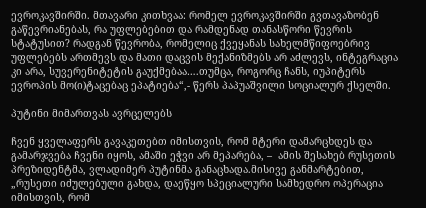ევროკავშირში. მთავარი კითხვაა: რომელ ევროკავშირში გვთავაზობენ გაწევრიანებას, რა უფლებებით და რამდენად თანასწორი წევრის სტატუსით? რადგან წევრობა, რომელიც ქვეყანას სახელმწიფოებრივ უფლებებს ართმევს და მათი დაცვის მექანიზმებს არ აძლევს, ინტეგრაცია კი არა, სუვერენიტეტის გაუქმებაა….თუმცა, როგორც ჩანს, იუპიტერს ევროპის მო(ი)ტაცებაც ეპატიება“,- წერს პაპუაშვილი სოციალურ ქსელში.

პუტინი მიმართვას ავრცელებს

ჩვენ ყველაფერს გავაკეთებთ იმისთვის, რომ მტერი დამარცხდეს და გამარჯვება ჩვენი იყოს, ამაში ეჭვი არ მეპარება, –  ამის შესახებ რუსეთის პრეზიდენტმა, ვლადიმერ პუტინმა განაცხადა.მისივე განმარტებით, „რუსეთი იძულებული გახდა, დაეწყო სპეციალური სამხედრო ოპერაცია იმისთვის, რომ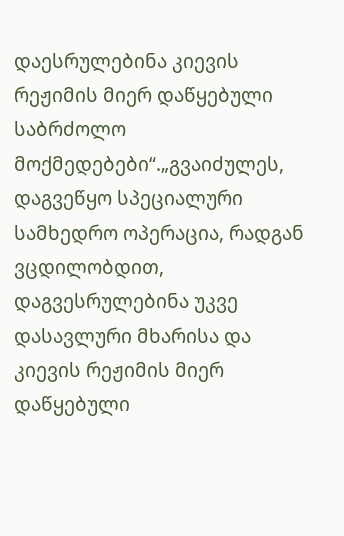დაესრულებინა კიევის რეჟიმის მიერ დაწყებული საბრძოლო მოქმედებები“.„გვაიძულეს, დაგვეწყო სპეციალური სამხედრო ოპერაცია, რადგან ვცდილობდით, დაგვესრულებინა უკვე დასავლური მხარისა და კიევის რეჟიმის მიერ დაწყებული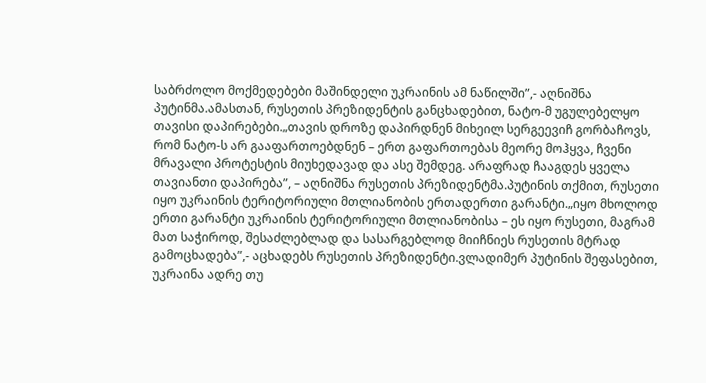საბრძოლო მოქმედებები მაშინდელი უკრაინის ამ ნაწილში”,- აღნიშნა პუტინმა.ამასთან, რუსეთის პრეზიდენტის განცხადებით, ნატო-მ უგულებელყო თავისი დაპირებები.„თავის დროზე დაპირდნენ მიხეილ სერგეევიჩ გორბაჩოვს, რომ ნატო-ს არ გააფართოებდნენ – ერთ გაფართოებას მეორე მოჰყვა, ჩვენი მრავალი პროტესტის მიუხედავად და ასე შემდეგ. არაფრად ჩააგდეს ყველა თავიანთი დაპირება”, – აღნიშნა რუსეთის პრეზიდენტმა.პუტინის თქმით, რუსეთი იყო უკრაინის ტერიტორიული მთლიანობის ერთადერთი გარანტი.„იყო მხოლოდ ერთი გარანტი უკრაინის ტერიტორიული მთლიანობისა – ეს იყო რუსეთი, მაგრამ მათ საჭიროდ, შესაძლებლად და სასარგებლოდ მიიჩნიეს რუსეთის მტრად გამოცხადება”,- აცხადებს რუსეთის პრეზიდენტი.ვლადიმერ პუტინის შეფასებით, უკრაინა ადრე თუ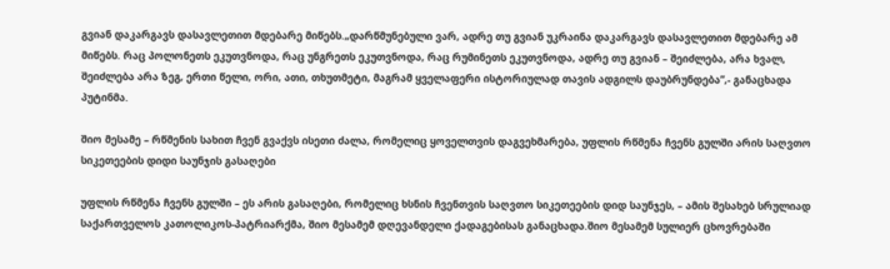გვიან დაკარგავს დასავლეთით მდებარე მიწებს.„დარწმუნებული ვარ, ადრე თუ გვიან უკრაინა დაკარგავს დასავლეთით მდებარე ამ მიწებს. რაც პოლონეთს ეკუთვნოდა, რაც უნგრეთს ეკუთვნოდა, რაც რუმინეთს ეკუთვნოდა, ადრე თუ გვიან – შეიძლება, არა ხვალ, შეიძლება არა ზეგ, ერთი წელი, ორი, ათი, თხუთმეტი, მაგრამ ყველაფერი ისტორიულად თავის ადგილს დაუბრუნდება”,- განაცხადა პუტინმა.

შიო მესამე – რწმენის სახით ჩვენ გვაქვს ისეთი ძალა, რომელიც ყოველთვის დაგვეხმარება, უფლის რწმენა ჩვენს გულში არის საღვთო სიკეთეების დიდი საუნჯის გასაღები

უფლის რწმენა ჩვენს გულში – ეს არის გასაღები, რომელიც ხსნის ჩვენთვის საღვთო სიკეთეების დიდ საუნჯეს, – ამის შესახებ სრულიად საქართველოს კათოლიკოს-პატრიარქმა, შიო მესამემ დღევანდელი ქადაგებისას განაცხადა.შიო მესამემ სულიერ ცხოვრებაში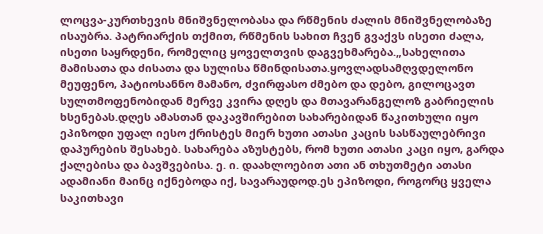ლოცვა-კურთხევის მნიშვნელობასა და რწმენის ძალის მნიშვნელობაზე ისაუბრა. პატრიარქის თქმით, რწმენის სახით ჩვენ გვაქვს ისეთი ძალა, ისეთი საყრდენი, რომელიც ყოველთვის დაგვეხმარება.„სახელითა მამისათა და ძისათა და სულისა წმინდისათა.ყოვლადსამღვდელონო მეუფენო, პატიოსანნო მამანო, ძვირფასო ძმებო და დებო, გილოცავთ სულთმოფენობიდან მერვე კვირა დღეს და მთავარანგელოზ გაბრიელის ხსენებას.დღეს ამასთან დაკავშირებით სახარებიდან წაკითხული იყო ეპიზოდი უფალ იესო ქრისტეს მიერ ხუთი ათასი კაცის სასწაულებრივი დაპურების შესახებ. სახარება აზუსტებს, რომ ხუთი ათასი კაცი იყო, გარდა ქალებისა და ბავშვებისა. ე. ი. დაახლოებით ათი ან თხუთმეტი ათასი ადამიანი მაინც იქნებოდა იქ, სავარაუდოდ.ეს ეპიზოდი, როგორც ყველა საკითხავი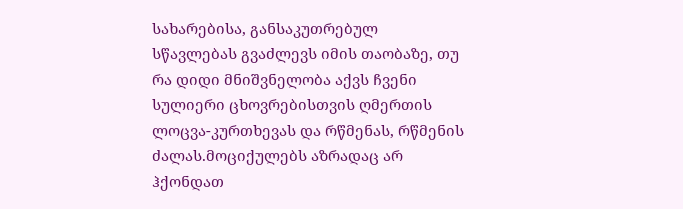სახარებისა, განსაკუთრებულ სწავლებას გვაძლევს იმის თაობაზე, თუ რა დიდი მნიშვნელობა აქვს ჩვენი სულიერი ცხოვრებისთვის ღმერთის ლოცვა-კურთხევას და რწმენას, რწმენის ძალას.მოციქულებს აზრადაც არ ჰქონდათ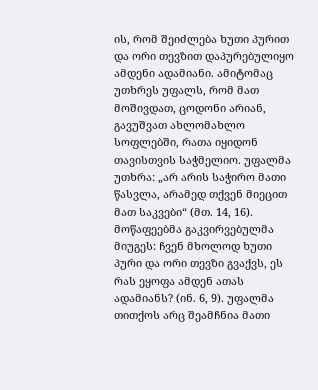ის, რომ შეიძლება ხუთი პურით და ორი თევზით დაპურებულიყო ამდენი ადამიანი. ამიტომაც უთხრეს უფალს, რომ მათ მოშივდათ, ცოდონი არიან, გავუშვათ ახლომახლო სოფლებში, რათა იყიდონ თავისთვის საჭმელიო. უფალმა უთხრა: „არ არის საჭირო მათი წასვლა, არამედ თქვენ მიეცით მათ საკვები“ (მთ. 14, 16). მოწაფეებმა გაკვირვებულმა მიუგეს: ჩვენ მხოლოდ ხუთი პური და ორი თევზი გვაქვს, ეს რას ეყოფა ამდენ ათას ადამიანს? (ინ. 6, 9). უფალმა თითქოს არც შეამჩნია მათი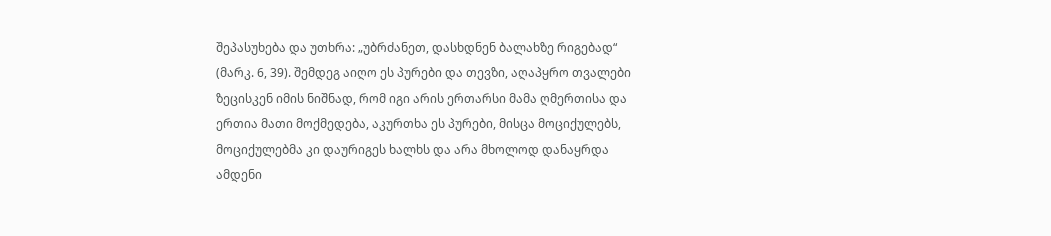შეპასუხება და უთხრა: „უბრძანეთ, დასხდნენ ბალახზე რიგებად“ (მარკ. 6, 39). შემდეგ აიღო ეს პურები და თევზი, აღაპყრო თვალები ზეცისკენ იმის ნიშნად, რომ იგი არის ერთარსი მამა ღმერთისა და ერთია მათი მოქმედება, აკურთხა ეს პურები, მისცა მოციქულებს, მოციქულებმა კი დაურიგეს ხალხს და არა მხოლოდ დანაყრდა ამდენი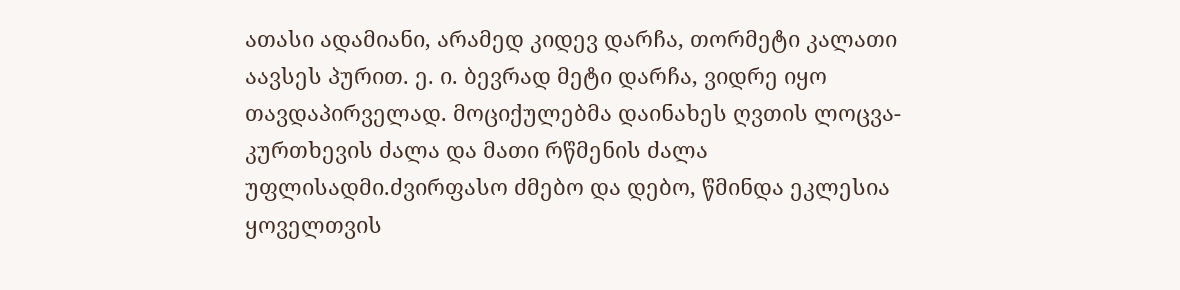ათასი ადამიანი, არამედ კიდევ დარჩა, თორმეტი კალათი აავსეს პურით. ე. ი. ბევრად მეტი დარჩა, ვიდრე იყო თავდაპირველად. მოციქულებმა დაინახეს ღვთის ლოცვა-კურთხევის ძალა და მათი რწმენის ძალა უფლისადმი.ძვირფასო ძმებო და დებო, წმინდა ეკლესია ყოველთვის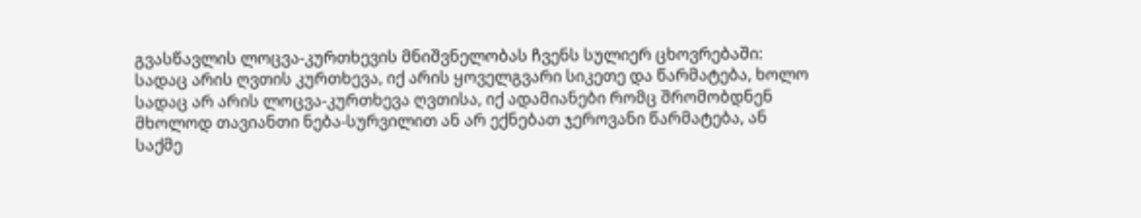გვასწავლის ლოცვა-კურთხევის მნიშვნელობას ჩვენს სულიერ ცხოვრებაში: სადაც არის ღვთის კურთხევა, იქ არის ყოველგვარი სიკეთე და წარმატება, ხოლო სადაც არ არის ლოცვა-კურთხევა ღვთისა, იქ ადამიანები რომც შრომობდნენ მხოლოდ თავიანთი ნება-სურვილით ან არ ექნებათ ჯეროვანი წარმატება, ან საქმე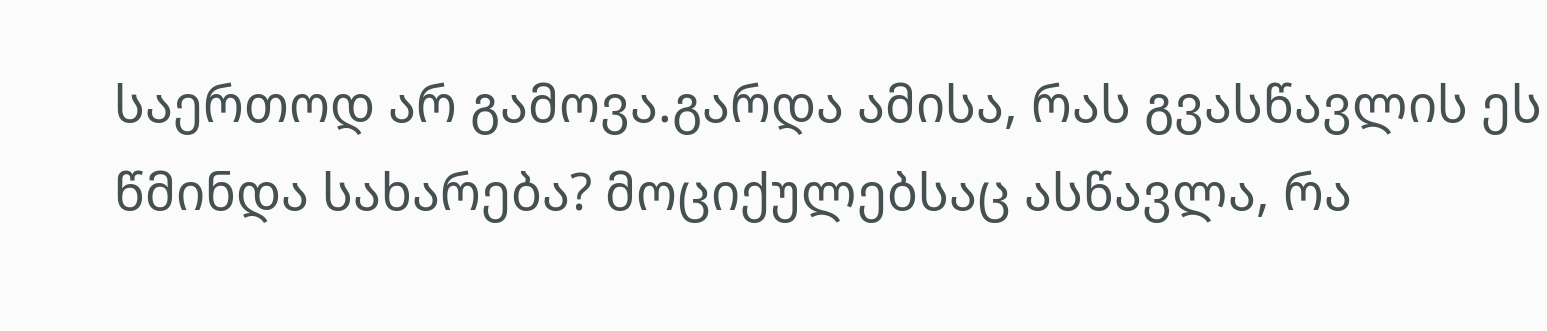საერთოდ არ გამოვა.გარდა ამისა, რას გვასწავლის ეს წმინდა სახარება? მოციქულებსაც ასწავლა, რა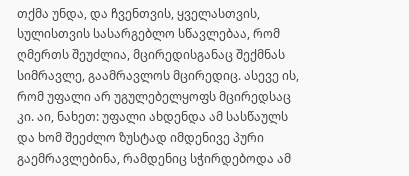თქმა უნდა, და ჩვენთვის, ყველასთვის, სულისთვის სასარგებლო სწავლებაა, რომ ღმერთს შეუძლია, მცირედისგანაც შექმნას სიმრავლე, გაამრავლოს მცირედიც. ასევე ის, რომ უფალი არ უგულებელყოფს მცირედსაც კი. აი, ნახეთ: უფალი ახდენდა ამ სასწაულს და ხომ შეეძლო ზუსტად იმდენივე პური გაემრავლებინა, რამდენიც სჭირდებოდა ამ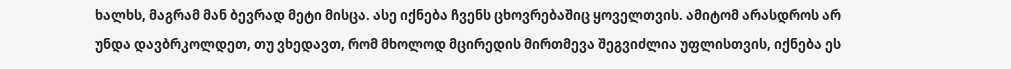ხალხს, მაგრამ მან ბევრად მეტი მისცა. ასე იქნება ჩვენს ცხოვრებაშიც ყოველთვის. ამიტომ არასდროს არ უნდა დავბრკოლდეთ, თუ ვხედავთ, რომ მხოლოდ მცირედის მირთმევა შეგვიძლია უფლისთვის, იქნება ეს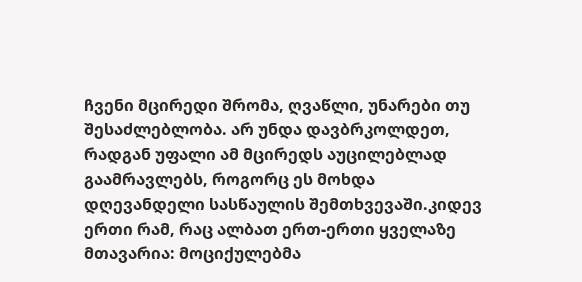ჩვენი მცირედი შრომა, ღვაწლი, უნარები თუ შესაძლებლობა. არ უნდა დავბრკოლდეთ, რადგან უფალი ამ მცირედს აუცილებლად გაამრავლებს, როგორც ეს მოხდა დღევანდელი სასწაულის შემთხვევაში.კიდევ ერთი რამ, რაც ალბათ ერთ-ერთი ყველაზე მთავარია: მოციქულებმა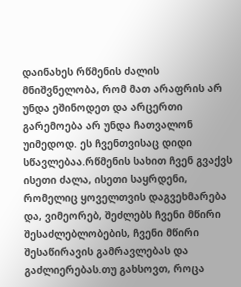დაინახეს რწმენის ძალის მნიშვნელობა, რომ მათ არაფრის არ უნდა ეშინოდეთ და არცერთი გარემოება არ უნდა ჩათვალონ უიმედოდ. ეს ჩვენთვისაც დიდი სწავლებაა.რწმენის სახით ჩვენ გვაქვს ისეთი ძალა, ისეთი საყრდენი, რომელიც ყოველთვის დაგვეხმარება და, ვიმეორებ, შეძლებს ჩვენი მწირი შესაძლებლობების, ჩვენი მწირი შესაწირავის გამრავლებას და გაძლიერებას.თუ გახსოვთ, როცა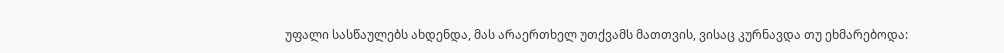უფალი სასწაულებს ახდენდა, მას არაერთხელ უთქვამს მათთვის, ვისაც კურნავდა თუ ეხმარებოდა: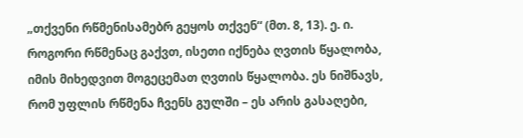„თქვენი რწმენისამებრ გეყოს თქვენ“ (მთ. 8, 13). ე. ი. როგორი რწმენაც გაქვთ, ისეთი იქნება ღვთის წყალობა, იმის მიხედვით მოგეცემათ ღვთის წყალობა. ეს ნიშნავს, რომ უფლის რწმენა ჩვენს გულში – ეს არის გასაღები,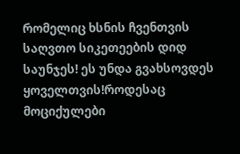რომელიც ხსნის ჩვენთვის საღვთო სიკეთეების დიდ საუნჯეს! ეს უნდა გვახსოვდეს ყოველთვის!როდესაც მოციქულები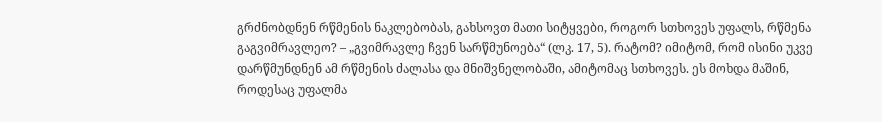გრძნობდნენ რწმენის ნაკლებობას, გახსოვთ მათი სიტყვები, როგორ სთხოვეს უფალს, რწმენა გაგვიმრავლეო? – „გვიმრავლე ჩვენ სარწმუნოება“ (ლკ. 17, 5). რატომ? იმიტომ, რომ ისინი უკვე დარწმუნდნენ ამ რწმენის ძალასა და მნიშვნელობაში, ამიტომაც სთხოვეს. ეს მოხდა მაშინ, როდესაც უფალმა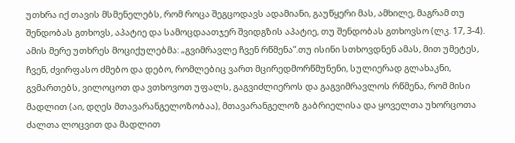უთხრა იქ თავის მსმენელებს, რომ როცა შეგცოდავს ადამიანი, გაუწყერი მას, ამხილე, მაგრამ თუ შენდობას გთხოვს, აპატიე და სამოცდაათჯერ შვიდგზის აპატიე, თუ შენდობას გთხოვსო (ლკ. 17, 3-4). ამის მერე უთხრეს მოციქულებმა: „გვიმრავლე ჩვენ რწმენა“.თუ ისინი სთხოვდნენ ამას, მით უმეტეს, ჩვენ, ძვირფასო ძმებო და დებო, რომლებიც ვართ მცირედმორწმუნენი, სულიერად გლახაკნი, გვმართებს, ვილოცოთ და ვთხოვოთ უფალს, გაგვიძლიეროს და გაგვიმრავლოს რწმენა, რომ მისი მადლით (აი, დღეს მთავარანგელოზობაა), მთავარანგელოზ გაბრიელისა და ყოველთა უხორცოთა ძალთა ლოცვით და მადლით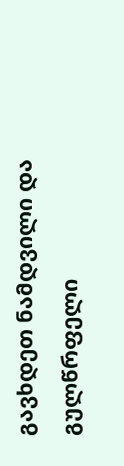გავხდეთ ნამდვილი და გულწრფელი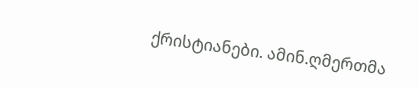ქრისტიანები. ამინ.ღმერთმა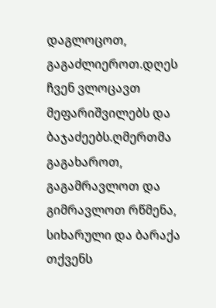დაგლოცოთ, გაგაძლიეროთ.დღეს ჩვენ ვლოცავთ მეფარიშვილებს და ბაჯაძეებს.ღმერთმა გაგახაროთ, გაგამრავლოთ და გიმრავლოთ რწმენა, სიხარული და ბარაქა თქვენს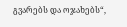გვარებს და ოჯახებს“,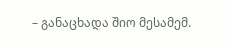– განაცხადა შიო მესამემ.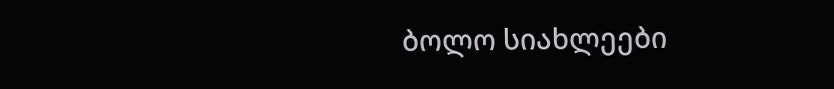ბოლო სიახლეები